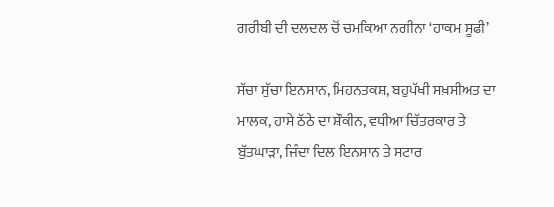ਗਰੀਬੀ ਦੀ ਦਲਦਲ ਚੋਂ ਚਮਕਿਆ ਨਗੀਨਾ ‘ਹਾਕਮ ਸੂਫੀ’

ਸੱਚਾ ਸੁੱਚਾ ਇਨਸਾਨ, ਮਿਹਨਤਕਸ਼, ਬਹੁਪੱਖੀ ਸਖ਼ਸੀਅਤ ਦਾ ਮਾਲਕ, ਹਾਸੇ ਠੱਠੇ ਦਾ ਸ਼ੌਕੀਨ, ਵਧੀਆ ਚਿੱਤਰਕਾਰ ਤੇ ਬੁੱਤਘਾੜਾ, ਜਿੰਦਾ ਦਿਲ ਇਨਸਾਨ ਤੇ ਸਟਾਰ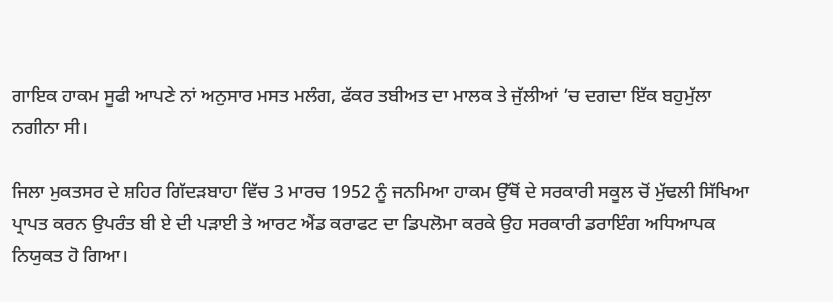ਗਾਇਕ ਹਾਕਮ ਸੂਫੀ ਆਪਣੇ ਨਾਂ ਅਨੁਸਾਰ ਮਸਤ ਮਲੰਗ, ਫੱਕਰ ਤਬੀਅਤ ਦਾ ਮਾਲਕ ਤੇ ਜੁੱਲੀਆਂ ’ਚ ਦਗਦਾ ਇੱਕ ਬਹੁਮੁੱਲਾ ਨਗੀਨਾ ਸੀ।

ਜਿਲਾ ਮੁਕਤਸਰ ਦੇ ਸ਼ਹਿਰ ਗਿੱਦੜਬਾਹਾ ਵਿੱਚ 3 ਮਾਰਚ 1952 ਨੂੰ ਜਨਮਿਆ ਹਾਕਮ ਉੱਥੋਂ ਦੇ ਸਰਕਾਰੀ ਸਕੂਲ ਚੋਂ ਮੁੱਢਲੀ ਸਿੱਖਿਆ ਪ੍ਰਾਪਤ ਕਰਨ ਉਪਰੰਤ ਬੀ ਏ ਦੀ ਪੜਾਈ ਤੇ ਆਰਟ ਐਂਡ ਕਰਾਫਟ ਦਾ ਡਿਪਲੋਮਾ ਕਰਕੇ ਉਹ ਸਰਕਾਰੀ ਡਰਾਇੰਗ ਅਧਿਆਪਕ ਨਿਯੁਕਤ ਹੋ ਗਿਆ।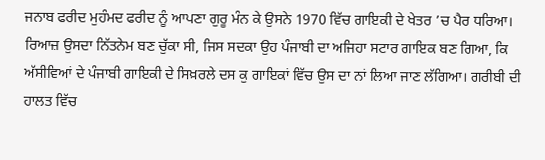ਜਨਾਬ ਫਰੀਦ ਮੁਹੰਮਦ ਫਰੀਦ ਨੂੰ ਆਪਣਾ ਗੁਰੂ ਮੰਨ ਕੇ ਉਸਨੇ 1970 ਵਿੱਚ ਗਾਇਕੀ ਦੇ ਖੇਤਰ ’ਚ ਪੈਰ ਧਰਿਆ। ਰਿਆਜ਼ ਉਸਦਾ ਨਿੱਤਨੇਮ ਬਣ ਚੁੱਕਾ ਸੀ, ਜਿਸ ਸਦਕਾ ਉਹ ਪੰਜਾਬੀ ਦਾ ਅਜਿਹਾ ਸਟਾਰ ਗਾਇਕ ਬਣ ਗਿਆ, ਕਿ ਅੱਸੀਵਿਆਂ ਦੇ ਪੰਜਾਬੀ ਗਾਇਕੀ ਦੇ ਸਿਖ਼ਰਲੇ ਦਸ ਕੁ ਗਾਇਕਾਂ ਵਿੱਚ ਉਸ ਦਾ ਨਾਂ ਲਿਆ ਜਾਣ ਲੱਗਿਆ। ਗਰੀਬੀ ਦੀ ਹਾਲਤ ਵਿੱਚ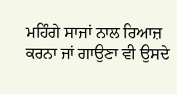ਮਹਿੰਗੇ ਸਾਜਾਂ ਨਾਲ ਰਿਆਜ਼ ਕਰਨਾ ਜਾਂ ਗਾਉਣਾ ਵੀ ਉਸਦੇ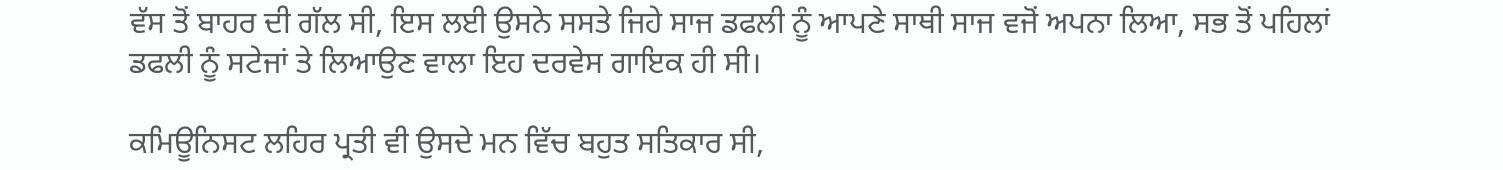ਵੱਸ ਤੋਂ ਬਾਹਰ ਦੀ ਗੱਲ ਸੀ, ਇਸ ਲਈ ਉਸਨੇ ਸਸਤੇ ਜਿਹੇ ਸਾਜ ਡਫਲੀ ਨੂੰ ਆਪਣੇ ਸਾਥੀ ਸਾਜ ਵਜੋਂ ਅਪਨਾ ਲਿਆ, ਸਭ ਤੋਂ ਪਹਿਲਾਂ ਡਫਲੀ ਨੂੰ ਸਟੇਜਾਂ ਤੇ ਲਿਆਉਣ ਵਾਲਾ ਇਹ ਦਰਵੇਸ ਗਾਇਕ ਹੀ ਸੀ।

ਕਮਿਊਨਿਸਟ ਲਹਿਰ ਪ੍ਰਤੀ ਵੀ ਉਸਦੇ ਮਨ ਵਿੱਚ ਬਹੁਤ ਸਤਿਕਾਰ ਸੀ,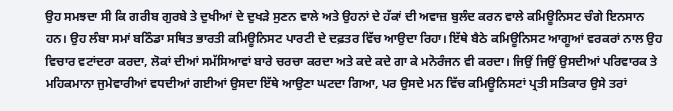ਉਹ ਸਮਝਦਾ ਸੀ ਕਿ ਗਰੀਬ ਗੁਰਬੇ ਤੇ ਦੁਖੀਆਂ ਦੇ ਦੁਖੜੇ ਸੁਣਨ ਵਾਲੇ ਅਤੇ ਉਹਨਾਂ ਦੇ ਹੱਕਾਂ ਦੀ ਅਵਾਜ਼ ਬੁਲੰਦ ਕਰਨ ਵਾਲੇ ਕਮਿਊਨਿਸਟ ਚੰਗੇ ਇਨਸਾਨ ਹਨ। ਉਹ ਲੰਬਾ ਸਮਾਂ ਬਠਿੰਡਾ ਸਥਿਤ ਭਾਰਤੀ ਕਮਿਊਨਿਸਟ ਪਾਰਟੀ ਦੇ ਦਫ਼ਤਰ ਵਿੱਚ ਆਉਦਾ ਰਿਹਾ। ਇੱਥੇ ਬੈਠੇ ਕਮਿਊਨਿਸਟ ਆਗੂਆਂ ਵਰਕਰਾਂ ਨਾਲ ਉਹ ਵਿਚਾਰ ਵਟਾਂਦਰਾ ਕਰਦਾ, ਲੋਕਾਂ ਦੀਆਂ ਸਮੱਸਿਆਵਾਂ ਬਾਰੇ ਚਰਚਾ ਕਰਦਾ ਅਤੇ ਕਦੇ ਕਦੇ ਗਾ ਕੇ ਮਨੋਰੰਜਨ ਵੀ ਕਰਦਾ। ਜਿਉਂ ਜਿਉਂ ਉਸਦੀਆਂ ਪਰਿਵਾਰਕ ਤੇ ਮਹਿਕਮਾਨਾ ਜੁਮੇਵਾਰੀਆਂ ਵਧਦੀਆਂ ਗਈਆਂ ਉਸਦਾ ਇੱਥੇ ਆਉਣਾ ਘਟਦਾ ਗਿਆ, ਪਰ ਉਸਦੇ ਮਨ ਵਿੱਚ ਕਮਿਊਨਿਸਟਾਂ ਪ੍ਰਤੀ ਸਤਿਕਾਰ ਉਸੇ ਤਰਾਂ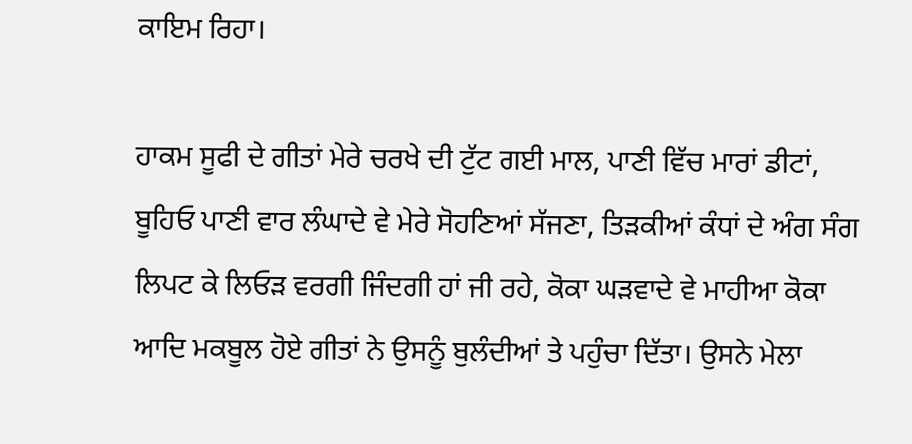ਕਾਇਮ ਰਿਹਾ।

ਹਾਕਮ ਸੂਫੀ ਦੇ ਗੀਤਾਂ ਮੇਰੇ ਚਰਖੇ ਦੀ ਟੁੱਟ ਗਈ ਮਾਲ, ਪਾਣੀ ਵਿੱਚ ਮਾਰਾਂ ਡੀਟਾਂ, ਬੂਹਿਓ ਪਾਣੀ ਵਾਰ ਲੰਘਾਦੇ ਵੇ ਮੇਰੇ ਸੋਹਣਿਆਂ ਸੱਜਣਾ, ਤਿੜਕੀਆਂ ਕੰਧਾਂ ਦੇ ਅੰਗ ਸੰਗ ਲਿਪਟ ਕੇ ਲਿਓੜ ਵਰਗੀ ਜਿੰਦਗੀ ਹਾਂ ਜੀ ਰਹੇ, ਕੋਕਾ ਘੜਵਾਦੇ ਵੇ ਮਾਹੀਆ ਕੋਕਾ ਆਦਿ ਮਕਬੂਲ ਹੋਏ ਗੀਤਾਂ ਨੇ ਉਸਨੂੰ ਬੁਲੰਦੀਆਂ ਤੇ ਪਹੁੰਚਾ ਦਿੱਤਾ। ਉਸਨੇ ਮੇਲਾ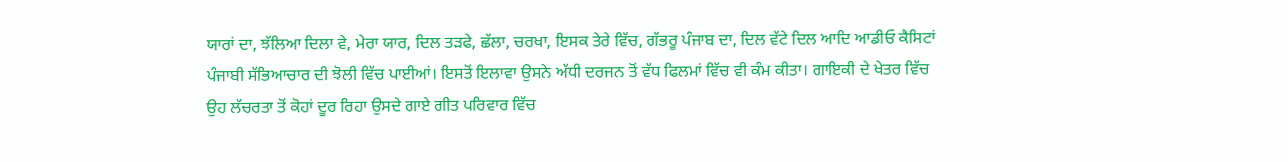ਯਾਰਾਂ ਦਾ, ਝੱਲਿਆ ਦਿਲਾ ਵੇ, ਮੇਰਾ ਯਾਰ, ਦਿਲ ਤੜਫੇ, ਛੱਲਾ, ਚਰਖਾ, ਇਸਕ ਤੇਰੇ ਵਿੱਚ, ਗੱਭਰੂ ਪੰਜਾਬ ਦਾ, ਦਿਲ ਵੱਟੇ ਦਿਲ ਆਦਿ ਆਡੀਓ ਕੈਸਿਟਾਂ ਪੰਜਾਬੀ ਸੱਭਿਆਚਾਰ ਦੀ ਝੋਲੀ ਵਿੱਚ ਪਾਈਆਂ। ਇਸਤੋਂ ਇਲਾਵਾ ਉਸਨੇ ਅੱਧੀ ਦਰਜਨ ਤੋਂ ਵੱਧ ਫਿਲਮਾਂ ਵਿੱਚ ਵੀ ਕੰਮ ਕੀਤਾ। ਗਾਇਕੀ ਦੇ ਖੇਤਰ ਵਿੱਚ ਉਹ ਲੱਚਰਤਾ ਤੋਂ ਕੋਹਾਂ ਦੂਰ ਰਿਹਾ ਉਸਦੇ ਗਾਏ ਗੀਤ ਪਰਿਵਾਰ ਵਿੱਚ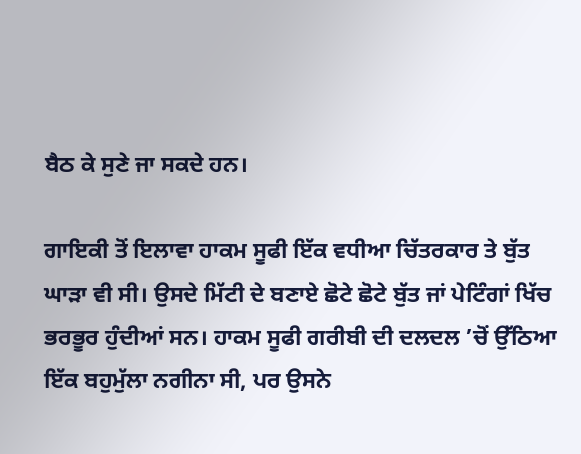ਬੈਠ ਕੇ ਸੁਣੇ ਜਾ ਸਕਦੇ ਹਨ।

ਗਾਇਕੀ ਤੋਂ ਇਲਾਵਾ ਹਾਕਮ ਸੂਫੀ ਇੱਕ ਵਧੀਆ ਚਿੱਤਰਕਾਰ ਤੇ ਬੁੱਤ ਘਾੜਾ ਵੀ ਸੀ। ਉਸਦੇ ਮਿੱਟੀ ਦੇ ਬਣਾਏ ਛੋਟੇ ਛੋਟੇ ਬੁੱਤ ਜਾਂ ਪੇਟਿੰਗਾਂ ਖਿੱਚ ਭਰਭੂਰ ਹੁੰਦੀਆਂ ਸਨ। ਹਾਕਮ ਸੂਫੀ ਗਰੀਬੀ ਦੀ ਦਲਦਲ ’ਚੋਂ ਉੱਠਿਆ ਇੱਕ ਬਹੁਮੁੱਲਾ ਨਗੀਨਾ ਸੀ, ਪਰ ਉਸਨੇ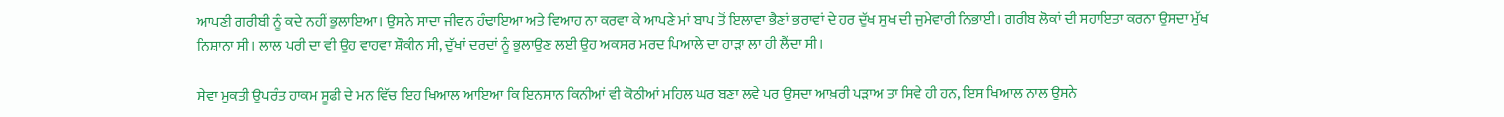ਆਪਣੀ ਗਰੀਬੀ ਨੂੰ ਕਦੇ ਨਹੀਂ ਭੁਲਾਇਆ। ਉਸਨੇ ਸਾਦਾ ਜੀਵਨ ਹੰਢਾਇਆ ਅਤੇ ਵਿਆਹ ਨਾ ਕਰਵਾ ਕੇ ਆਪਣੇ ਮਾਂ ਬਾਪ ਤੋਂ ਇਲਾਵਾ ਭੈਣਾਂ ਭਰਾਵਾਂ ਦੇ ਹਰ ਦੁੱਖ ਸੁਖ ਦੀ ਜੁਮੇਵਾਰੀ ਨਿਭਾਈ। ਗਰੀਬ ਲੋਕਾਂ ਦੀ ਸਹਾਇਤਾ ਕਰਨਾ ਉਸਦਾ ਮੁੱਖ ਨਿਸ਼ਾਨਾ ਸੀ। ਲਾਲ ਪਰੀ ਦਾ ਵੀ ਉਹ ਵਾਹਵਾ ਸ਼ੌਕੀਨ ਸੀ, ਦੁੱਖਾਂ ਦਰਦਾਂ ਨੂੰ ਭੁਲਾਉਣ ਲਈ ਉਹ ਅਕਸਰ ਮਰਦ ਪਿਆਲੇ ਦਾ ਹਾੜਾ ਲਾ ਹੀ ਲੈਂਦਾ ਸੀ।

ਸੇਵਾ ਮੁਕਤੀ ਉਪਰੰਤ ਹਾਕਮ ਸੂਫੀ ਦੇ ਮਨ ਵਿੱਚ ਇਹ ਖਿਆਲ ਆਇਆ ਕਿ ਇਨਸਾਨ ਕਿਨੀਆਂ ਵੀ ਕੋਠੀਆਂ ਮਹਿਲ ਘਰ ਬਣਾ ਲਵੇ ਪਰ ਉਸਦਾ ਆਖ਼ਰੀ ਪੜਾਅ ਤਾ ਸਿਵੇ ਹੀ ਹਨ, ਇਸ ਖਿਆਲ ਨਾਲ ਉਸਨੇ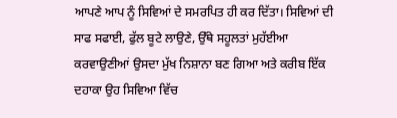ਆਪਣੇ ਆਪ ਨੂੰ ਸਿਵਿਆਂ ਦੇ ਸਮਰਪਿਤ ਹੀ ਕਰ ਦਿੱਤਾ। ਸਿਵਿਆਂ ਦੀ ਸਾਫ ਸਫਾਈ, ਫੁੱਲ ਬੂਟੇ ਲਾਉਣੇ, ਉੱਥੇ ਸਹੂਲਤਾਂ ਮੁਹੱਈਆ ਕਰਵਾਉਣੀਆਂ ਉਸਦਾ ਮੁੱਖ ਨਿਸ਼ਾਨਾ ਬਣ ਗਿਆ ਅਤੇ ਕਰੀਬ ਇੱਕ ਦਹਾਕਾ ਉਹ ਸਿਵਿਆ ਵਿੱਚ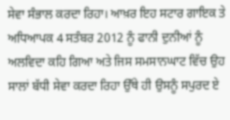ਸੇਵਾ ਸੰਭਾਲ ਕਰਦਾ ਰਿਹਾ। ਆਖ਼ਰ ਇਹ ਸਟਾਰ ਗਾਇਕ ਤੇ ਅਧਿਆਪਕ 4 ਸਤੰਬਰ 2012 ਨੂੰ ਫਾਨੀ ਦੁਨੀਆਂ ਨੂੰ ਅਲਵਿਦਾ ਕਹਿ ਗਿਆ ਅਤੇ ਜਿਸ ਸਮਸਾਨਘਾਟ ਵਿੱਚ ਉਹ ਸਾਲਾਂ ਬੱਧੀ ਸੇਵਾ ਕਰਦਾ ਰਿਹਾ ਉੱਥੇ ਹੀ ਉਸਨੂੰ ਸਪੁਰਦ ਏ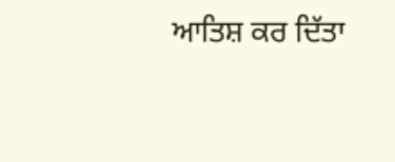ਆਤਿਸ਼ ਕਰ ਦਿੱਤਾ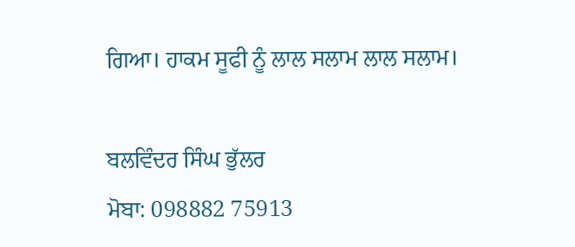ਗਿਆ। ਹਾਕਮ ਸੂਫੀ ਨੂੰ ਲਾਲ ਸਲਾਮ ਲਾਲ ਸਲਾਮ।

ਬਲਵਿੰਦਰ ਸਿੰਘ ਭੁੱਲਰ
ਮੋਬਾ: 098882 75913